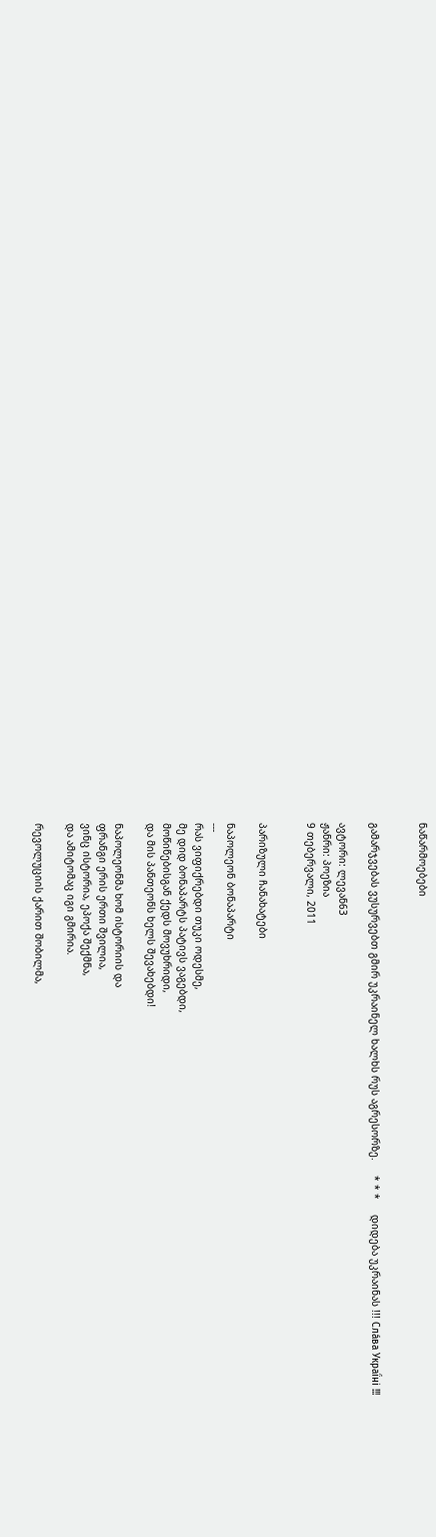ნაწარმოებები


გამარჯვებას ვუსურვებთ გმირ უკრაინელ ხალხს რუს აგრესორზე.     * * *     დიდება უკრაინას !!! Сла́ва Украї́ні !!!

ავტორი: ლევან63
ჟანრი: პოეზია
9 თებერვალი, 2011


პარიზული ჩანახატები

ნაპოლეონ ბონაპარტი
---
რას ვიფიქრებდი თუკი ოდესმე,
მე დიდ ბონაპარტს პატივს ვაგებდი,
მოწიწებისგან ქედს მოვუხრიდი,
და მის პანთეონს ხელს შევახებდი!

ნაპოლეონმა ხომ ისტორიის და
ფრანგი ერის ერთი შვილია,
ვინც ისტორია, ეპოქა შექმნა,
და ამიტომაც იგი გმირია.

რევოლუციის ქარით შობილმა,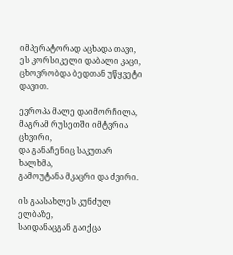იმპერატორად აცხადა თავი,
ეს კორსიკელი დაბალი კაცი,
ცხოვრობდა ბედთან უწყვეტი დავით.

ევროპა მალე დაიმორჩილა,
მაგრამ რუსეთში იმტვრია ცხვირი,
და განაჩენიც საკუთარ ხალხმა,
გამოუტანა მკაცრი და ძვირი.

ის გაასახლეს კუნძულ ელბაზე,
საიდანაცგან გაიქცა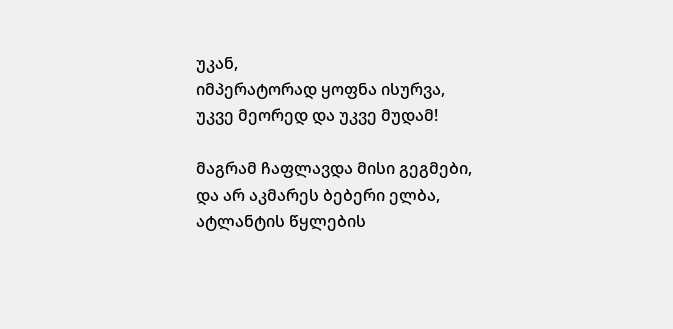უკან,
იმპერატორად ყოფნა ისურვა,
უკვე მეორედ და უკვე მუდამ!

მაგრამ ჩაფლავდა მისი გეგმები,
და არ აკმარეს ბებერი ელბა,
ატლანტის წყლების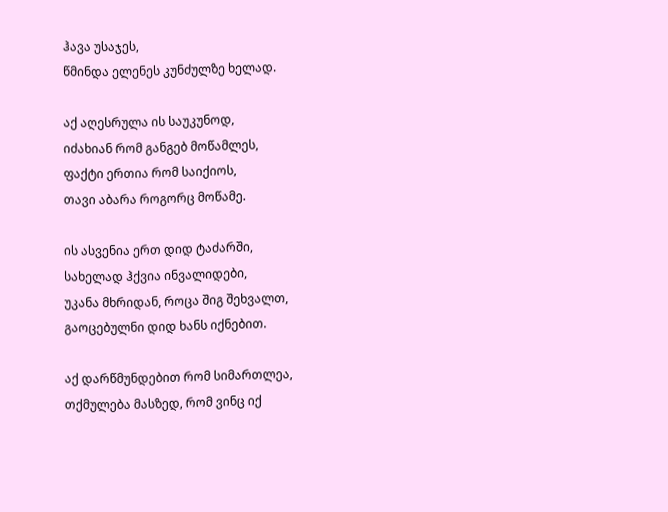ჰავა უსაჯეს,
წმინდა ელენეს კუნძულზე ხელად.

აქ აღესრულა ის საუკუნოდ,
იძახიან რომ განგებ მოწამლეს,
ფაქტი ერთია რომ საიქიოს,
თავი აბარა როგორც მოწამე.

ის ასვენია ერთ დიდ ტაძარში,
სახელად ჰქვია ინვალიდები,
უკანა მხრიდან, როცა შიგ შეხვალთ,
გაოცებულნი დიდ ხანს იქნებით.

აქ დარწმუნდებით რომ სიმართლეა,
თქმულება მასზედ, რომ ვინც იქ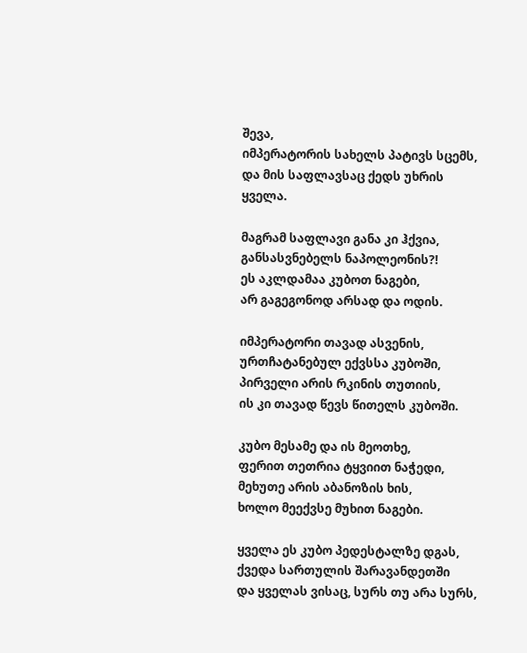შევა,
იმპერატორის სახელს პატივს სცემს,
და მის საფლავსაც ქედს უხრის ყველა.

მაგრამ საფლავი განა კი ჰქვია,
განსასვნებელს ნაპოლეონის?!
ეს აკლდამაა კუბოთ ნაგები,
არ გაგეგონოდ არსად და ოდის.

იმპერატორი თავად ასვენის,
ურთჩატანებულ ექვსსა კუბოში,
პირველი არის რკინის თუთიის,
ის კი თავად წევს წითელს კუბოში.

კუბო მესამე და ის მეოთხე,
ფერით თეთრია ტყვიით ნაჭედი,
მეხუთე არის აბანოზის ხის,
ხოლო მეექვსე მუხით ნაგები.

ყველა ეს კუბო პედესტალზე დგას,
ქვედა სართულის შარავანდეთში
და ყველას ვისაც, სურს თუ არა სურს,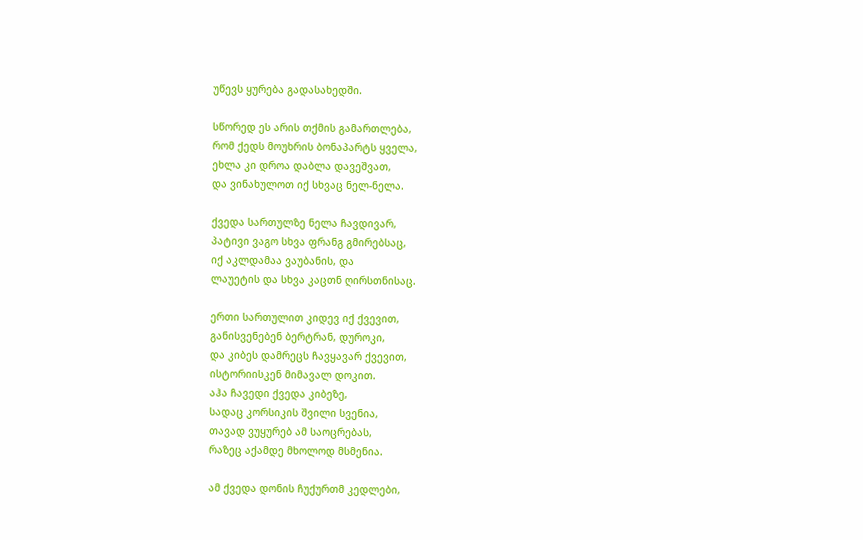უწევს ყურება გადასახედში.

სწორედ ეს არის თქმის გამართლება,
რომ ქედს მოუხრის ბონაპარტს ყველა,
ეხლა კი დროა დაბლა დავეშვათ,
და ვინახულოთ იქ სხვაც ნელ-ნელა.

ქვედა სართულზე ნელა ჩავდივარ,
პატივი ვაგო სხვა ფრანგ გმირებსაც,
იქ აკლდამაა ვაუბანის, და
ლაუეტის და სხვა კაცთნ ღირსთნისაც.

ერთი სართულით კიდევ იქ ქვევით,
განისვენებენ ბერტრან, დუროკი,
და კიბეს დამრეცს ჩავყავარ ქვევით,
ისტორიისკენ მიმავალ დოკით.
აჰა ჩავედი ქვედა კიბეზე,
სადაც კორსიკის შვილი სვენია,
თავად ვუყურებ ამ საოცრებას,
რაზეც აქამდე მხოლოდ მსმენია.

ამ ქვედა დონის ჩუქურთმ კედლები,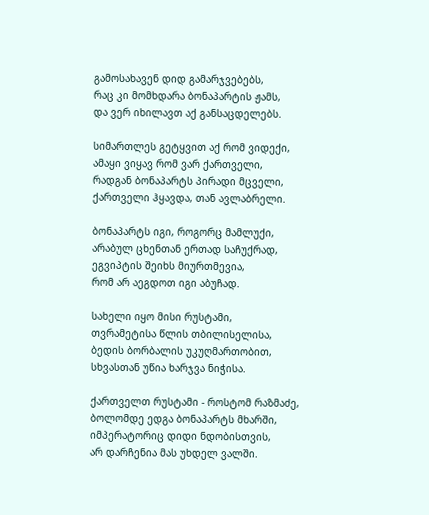გამოსახავენ დიდ გამარჯვებებს,
რაც კი მომხდარა ბონაპარტის ჟამს,
და ვერ იხილავთ აქ განსაცდელებს.

სიმართლეს გეტყვით აქ რომ ვიდექი,
ამაყი ვიყავ რომ ვარ ქართველი,
რადგან ბონაპარტს პირადი მცველი,
ქართველი ჰყავდა, თან ავლაბრელი.

ბონაპარტს იგი, როგორც მამლუქი,
არაბულ ცხენთან ერთად საჩუქრად,
ეგვიპტის შეიხს მიურთმევია,
რომ არ აეგდოთ იგი აბუჩად.

სახელი იყო მისი რუსტამი,
თვრამეტისა წლის თბილისელისა,
ბედის ბორბალის უკუღმართობით,
სხვასთან უწია ხარჯვა ნიჭისა.

ქართველთ რუსტამი - როსტომ რაზმაძე,
ბოლომდე ედგა ბონაპარტს მხარში,
იმპერატორიც დიდი ნდობისთვის,
არ დარჩენია მას უხდელ ვალში.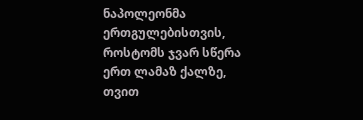ნაპოლეონმა ერთგულებისთვის,
როსტომს ჯვარ სწერა ერთ ლამაზ ქალზე,
თვით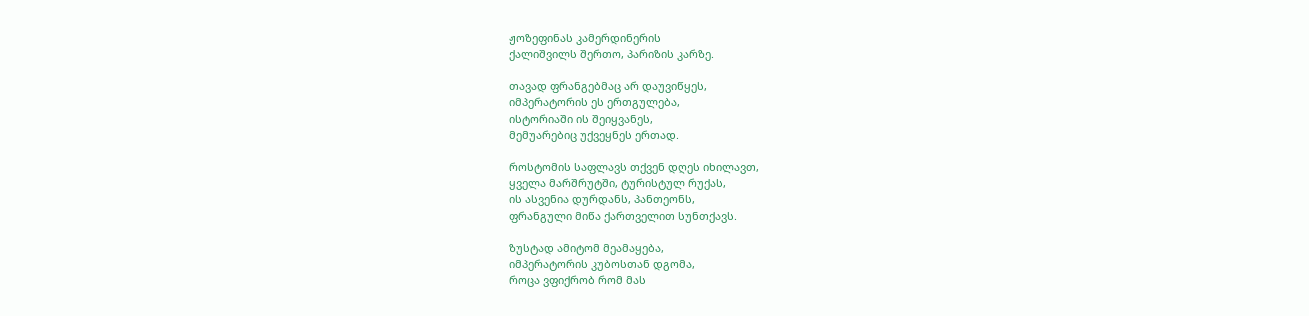ჟოზეფინას კამერდინერის
ქალიშვილს შერთო, პარიზის კარზე.

თავად ფრანგებმაც არ დაუვიწყეს,
იმპერატორის ეს ერთგულება,
ისტორიაში ის შეიყვანეს,
მემუარებიც უქვეყნეს ერთად.

როსტომის საფლავს თქვენ დღეს იხილავთ,
ყველა მარშრუტში, ტურისტულ რუქას,
ის ასვენია დურდანს, პანთეონს,
ფრანგული მიწა ქართველით სუნთქავს.

ზუსტად ამიტომ მეამაყება,
იმპერატორის კუბოსთან დგომა,
როცა ვფიქრობ რომ მას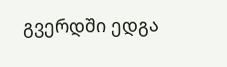გვერდში ედგა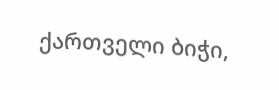ქართველი ბიჭი,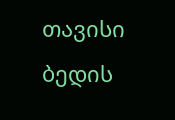თავისი ბედის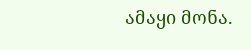ამაყი მონა.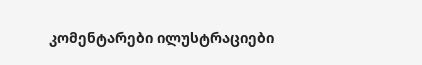კომენტარები ილუსტრაციები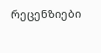რეცენზიები